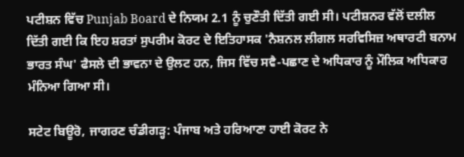ਪਟੀਸ਼ਨ ਵਿੱਚ Punjab Board ਦੇ ਨਿਯਮ 2.1 ਨੂੰ ਚੁਣੌਤੀ ਦਿੱਤੀ ਗਈ ਸੀ। ਪਟੀਸ਼ਨਰ ਵੱਲੋਂ ਦਲੀਲ ਦਿੱਤੀ ਗਈ ਕਿ ਇਹ ਸ਼ਰਤਾਂ ਸੁਪਰੀਮ ਕੋਰਟ ਦੇ ਇਤਿਹਾਸਕ 'ਨੈਸ਼ਨਲ ਲੀਗਲ ਸਰਵਿਸਿਜ਼ ਅਥਾਰਟੀ ਬਨਾਮ ਭਾਰਤ ਸੰਘ' ਫੈਸਲੇ ਦੀ ਭਾਵਨਾ ਦੇ ਉਲਟ ਹਨ, ਜਿਸ ਵਿੱਚ ਸਵੈ-ਪਛਾਣ ਦੇ ਅਧਿਕਾਰ ਨੂੰ ਮੌਲਿਕ ਅਧਿਕਾਰ ਮੰਨਿਆ ਗਿਆ ਸੀ।

ਸਟੇਟ ਬਿਊਰੋ, ਜਾਗਰਣ ਚੰਡੀਗੜ੍ਹ: ਪੰਜਾਬ ਅਤੇ ਹਰਿਆਣਾ ਹਾਈ ਕੋਰਟ ਨੇ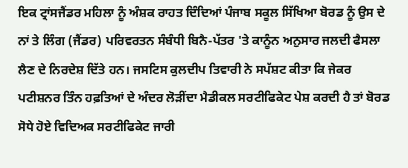ਇਕ ਟ੍ਰਾਂਸਜੈਂਡਰ ਮਹਿਲਾ ਨੂੰ ਅੰਸ਼ਕ ਰਾਹਤ ਦਿੰਦਿਆਂ ਪੰਜਾਬ ਸਕੂਲ ਸਿੱਖਿਆ ਬੋਰਡ ਨੂੰ ਉਸ ਦੇ ਨਾਂ ਤੇ ਲਿੰਗ (ਜੈਂਡਰ) ਪਰਿਵਰਤਨ ਸੰਬੰਧੀ ਬਿਨੈ-ਪੱਤਰ 'ਤੇ ਕਾਨੂੰਨ ਅਨੁਸਾਰ ਜਲਦੀ ਫੈਸਲਾ ਲੈਣ ਦੇ ਨਿਰਦੇਸ਼ ਦਿੱਤੇ ਹਨ। ਜਸਟਿਸ ਕੁਲਦੀਪ ਤਿਵਾਰੀ ਨੇ ਸਪੱਸ਼ਟ ਕੀਤਾ ਕਿ ਜੇਕਰ ਪਟੀਸ਼ਨਰ ਤਿੰਨ ਹਫ਼ਤਿਆਂ ਦੇ ਅੰਦਰ ਲੋੜੀਂਦਾ ਮੈਡੀਕਲ ਸਰਟੀਫਿਕੇਟ ਪੇਸ਼ ਕਰਦੀ ਹੈ ਤਾਂ ਬੋਰਡ ਸੋਧੇ ਹੋਏ ਵਿਦਿਅਕ ਸਰਟੀਫਿਕੇਟ ਜਾਰੀ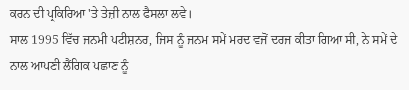ਕਰਨ ਦੀ ਪ੍ਰਕਿਰਿਆ 'ਤੇ ਤੇਜ਼ੀ ਨਾਲ ਫੈਸਲਾ ਲਵੇ।
ਸਾਲ 1995 ਵਿੱਚ ਜਨਮੀ ਪਟੀਸ਼ਨਰ, ਜਿਸ ਨੂੰ ਜਨਮ ਸਮੇਂ ਮਰਦ ਵਜੋਂ ਦਰਜ ਕੀਤਾ ਗਿਆ ਸੀ, ਨੇ ਸਮੇਂ ਦੇ ਨਾਲ ਆਪਣੀ ਲੈਂਗਿਕ ਪਛਾਣ ਨੂੰ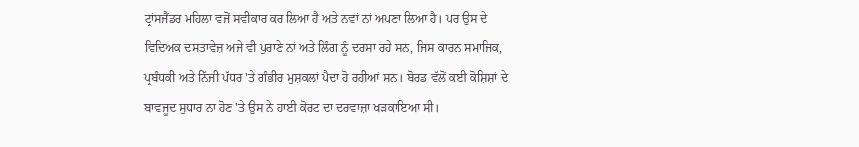ਟ੍ਰਾਂਸਜੈਂਡਰ ਮਹਿਲਾ ਵਜੋਂ ਸਵੀਕਾਰ ਕਰ ਲਿਆ ਹੈ ਅਤੇ ਨਵਾਂ ਨਾਂ ਅਪਣਾ ਲਿਆ ਹੈ। ਪਰ ਉਸ ਦੇ ਵਿਦਿਅਕ ਦਸਤਾਵੇਜ਼ ਅਜੇ ਵੀ ਪੁਰਾਣੇ ਨਾਂ ਅਤੇ ਲਿੰਗ ਨੂੰ ਦਰਸਾ ਰਹੇ ਸਨ, ਜਿਸ ਕਾਰਨ ਸਮਾਜਿਕ, ਪ੍ਰਬੰਧਕੀ ਅਤੇ ਨਿੱਜੀ ਪੱਧਰ 'ਤੇ ਗੰਭੀਰ ਮੁਸ਼ਕਲਾਂ ਪੈਦਾ ਹੋ ਰਹੀਆਂ ਸਨ। ਬੋਰਡ ਵੱਲੋਂ ਕਈ ਕੋਸ਼ਿਸ਼ਾਂ ਦੇ ਬਾਵਜੂਦ ਸੁਧਾਰ ਨਾ ਹੋਣ 'ਤੇ ਉਸ ਨੇ ਹਾਈ ਕੋਰਟ ਦਾ ਦਰਵਾਜ਼ਾ ਖੜਕਾਇਆ ਸੀ।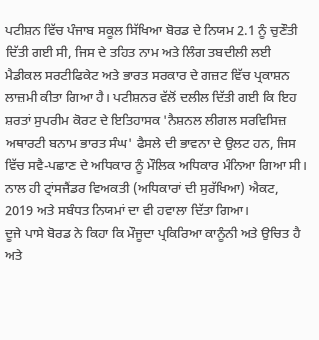ਪਟੀਸ਼ਨ ਵਿੱਚ ਪੰਜਾਬ ਸਕੂਲ ਸਿੱਖਿਆ ਬੋਰਡ ਦੇ ਨਿਯਮ 2.1 ਨੂੰ ਚੁਣੌਤੀ ਦਿੱਤੀ ਗਈ ਸੀ, ਜਿਸ ਦੇ ਤਹਿਤ ਨਾਮ ਅਤੇ ਲਿੰਗ ਤਬਦੀਲੀ ਲਈ ਮੈਡੀਕਲ ਸਰਟੀਫਿਕੇਟ ਅਤੇ ਭਾਰਤ ਸਰਕਾਰ ਦੇ ਗਜ਼ਟ ਵਿੱਚ ਪ੍ਰਕਾਸ਼ਨ ਲਾਜ਼ਮੀ ਕੀਤਾ ਗਿਆ ਹੈ। ਪਟੀਸ਼ਨਰ ਵੱਲੋਂ ਦਲੀਲ ਦਿੱਤੀ ਗਈ ਕਿ ਇਹ ਸ਼ਰਤਾਂ ਸੁਪਰੀਮ ਕੋਰਟ ਦੇ ਇਤਿਹਾਸਕ 'ਨੈਸ਼ਨਲ ਲੀਗਲ ਸਰਵਿਸਿਜ਼ ਅਥਾਰਟੀ ਬਨਾਮ ਭਾਰਤ ਸੰਘ' ਫੈਸਲੇ ਦੀ ਭਾਵਨਾ ਦੇ ਉਲਟ ਹਨ, ਜਿਸ ਵਿੱਚ ਸਵੈ-ਪਛਾਣ ਦੇ ਅਧਿਕਾਰ ਨੂੰ ਮੌਲਿਕ ਅਧਿਕਾਰ ਮੰਨਿਆ ਗਿਆ ਸੀ। ਨਾਲ ਹੀ ਟ੍ਰਾਂਸਜੈਂਡਰ ਵਿਅਕਤੀ (ਅਧਿਕਾਰਾਂ ਦੀ ਸੁਰੱਖਿਆ) ਐਕਟ, 2019 ਅਤੇ ਸਬੰਧਤ ਨਿਯਮਾਂ ਦਾ ਵੀ ਹਵਾਲਾ ਦਿੱਤਾ ਗਿਆ।
ਦੂਜੇ ਪਾਸੇ ਬੋਰਡ ਨੇ ਕਿਹਾ ਕਿ ਮੌਜੂਦਾ ਪ੍ਰਕਿਰਿਆ ਕਾਨੂੰਨੀ ਅਤੇ ਉਚਿਤ ਹੈ ਅਤੇ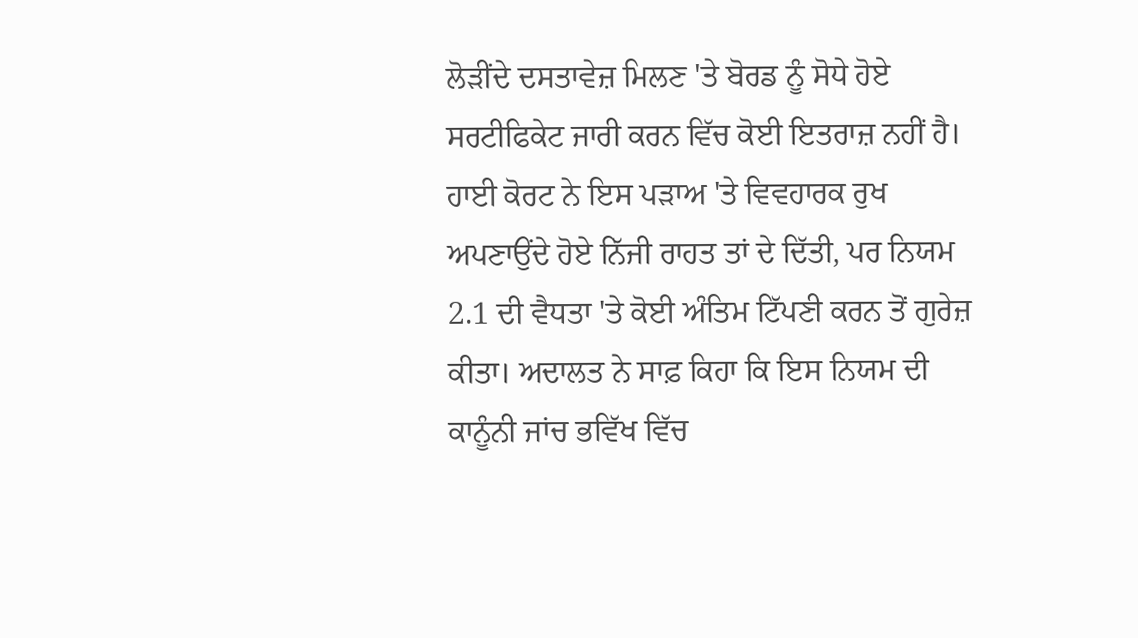ਲੋੜੀਂਦੇ ਦਸਤਾਵੇਜ਼ ਮਿਲਣ 'ਤੇ ਬੋਰਡ ਨੂੰ ਸੋਧੇ ਹੋਏ ਸਰਟੀਫਿਕੇਟ ਜਾਰੀ ਕਰਨ ਵਿੱਚ ਕੋਈ ਇਤਰਾਜ਼ ਨਹੀਂ ਹੈ। ਹਾਈ ਕੋਰਟ ਨੇ ਇਸ ਪੜਾਅ 'ਤੇ ਵਿਵਹਾਰਕ ਰੁਖ ਅਪਣਾਉਂਦੇ ਹੋਏ ਨਿੱਜੀ ਰਾਹਤ ਤਾਂ ਦੇ ਦਿੱਤੀ, ਪਰ ਨਿਯਮ 2.1 ਦੀ ਵੈਧਤਾ 'ਤੇ ਕੋਈ ਅੰਤਿਮ ਟਿੱਪਣੀ ਕਰਨ ਤੋਂ ਗੁਰੇਜ਼ ਕੀਤਾ। ਅਦਾਲਤ ਨੇ ਸਾਫ਼ ਕਿਹਾ ਕਿ ਇਸ ਨਿਯਮ ਦੀ ਕਾਨੂੰਨੀ ਜਾਂਚ ਭਵਿੱਖ ਵਿੱਚ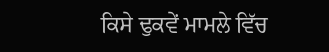ਕਿਸੇ ਢੁਕਵੇਂ ਮਾਮਲੇ ਵਿੱਚ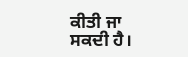ਕੀਤੀ ਜਾ ਸਕਦੀ ਹੈ।